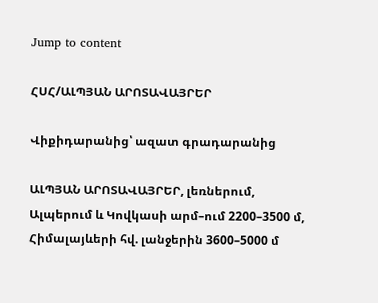Jump to content

ՀՍՀ/ԱԼՊՅԱՆ ԱՐՈՏԱՎԱՅՐԵՐ

Վիքիդարանից՝ ազատ գրադարանից

ԱԼՊՅԱՆ ԱՐՈՏԱՎԱՅՐԵՐ, լեռներում, Ալպերում և Կովկասի արմ–ում 2200–3500 մ, Հիմալայևերի հվ. լանջերին 3600–5000 մ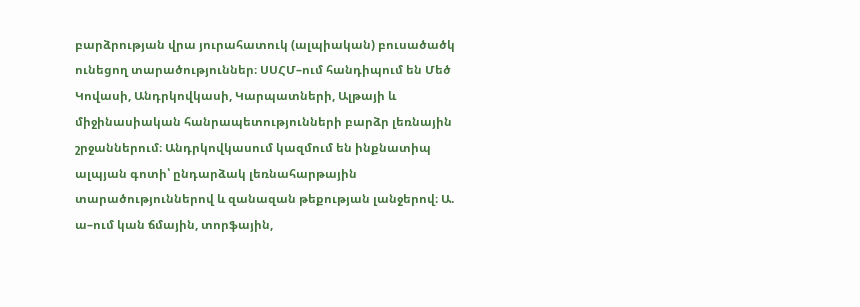բարձրության վրա յուրահատուկ (ալպիական) բուսածածկ ունեցող տարածություններ։ ՍՍՀՄ–ում հանդիպում են Մեծ Կովասի, Անդրկովկասի, Կարպատների, Ալթայի և միջինասիական հանրապետությունների բարձր լեռնային շրջաններում։ Անդրկովկասում կազմում են ինքնատիպ ալպյան գոտի՝ ընդարձակ լեռնահարթային տարածություններով և զանազան թեքության լանջերով։ Ա. ա–ում կան ճմային, տորֆային,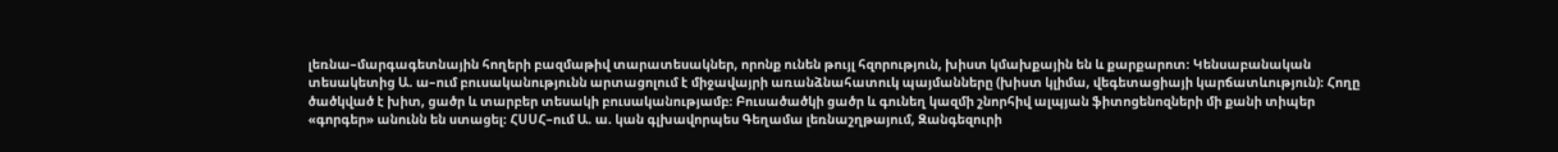լեռնա–մարգագետնային հողերի բազմաթիվ տարատեսակներ, որոնք ունեն թույլ հզորություն, խիստ կմախքային են և քարքարոտ։ Կենսաբանական տեսակետից Ա. ա–ում բուսականությունն արտացոլում է միջավայրի առանձնահատուկ պայմանները (խիստ կլիմա, վեգետացիայի կարճատևություն)։ Հողը ծածկված է խիտ, ցածր և տարբեր տեսակի բուսականությամբ։ Բուսածածկի ցածր և գունեղ կազմի շնորհիվ ալպյան ֆիտոցենոզների մի քանի տիպեր «գորգեր» անունն են ստացել։ ՀՍՍՀ–ում Ա. ա. կան գլխավորպես Գեղամա լեռնաշղթայում, Զանգեզուրի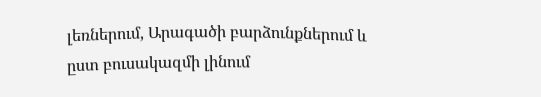լեռներում, Արագածի բարձունքներում և ըստ բուսակազմի լինում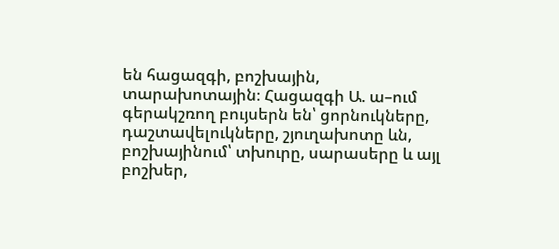են հացազգի, բոշխային, տարախոտային։ Հացազգի Ա. ա–ում գերակշռող բույսերն են՝ ցորնուկները, դաշտավելուկները, շյուղախոտը ևն, բոշխայինում՝ տխուրը, սարասերը և այլ բոշխեր,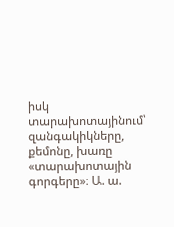իսկ տարախոտայինում՝ զանգակիկները, քեմոնը, խառը «տարախոտային գորգերը»։ Ա. ա.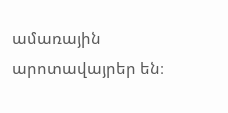ամառային արոտավայրեր են։